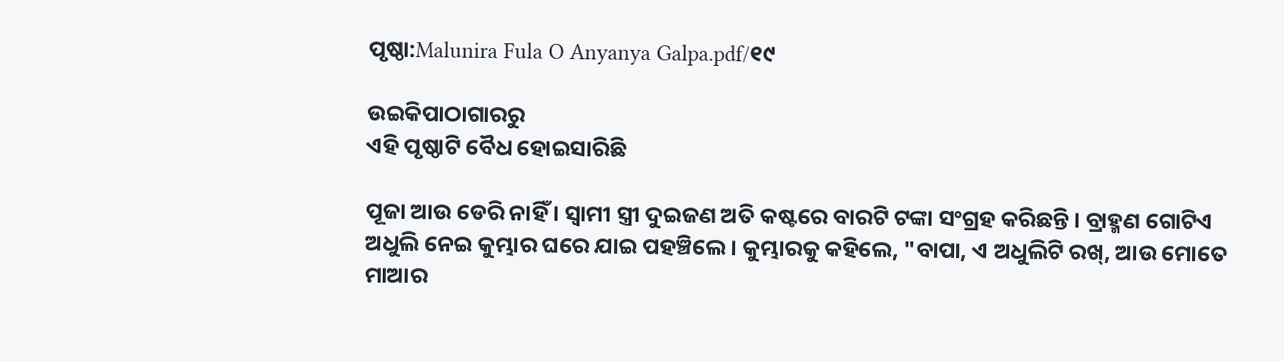ପୃଷ୍ଠା:Malunira Fula O Anyanya Galpa.pdf/୧୯

ଉଇକିପାଠାଗାର‌ରୁ
ଏହି ପୃଷ୍ଠାଟି ବୈଧ ହୋଇସାରିଛି

ପୂଜା ଆଉ ଡେରି ନାହିଁ । ସ୍ୱାମୀ ସ୍ତ୍ରୀ ଦୁଇଜଣ ଅତି କଷ୍ଟରେ ବାରଟି ଟଙ୍କା ସଂଗ୍ରହ କରିଛନ୍ତି । ବ୍ରାହ୍ମଣ ଗୋଟିଏ ଅଧୁଲି ନେଇ କୁମ୍ଭାର ଘରେ ଯାଇ ପହଞ୍ଚିଲେ । କୁମ୍ଭାରକୁ କହିଲେ, "ବାପା, ଏ ଅଧୁଲିଟି ରଖ୍, ଆଉ ମୋତେ ମାଆର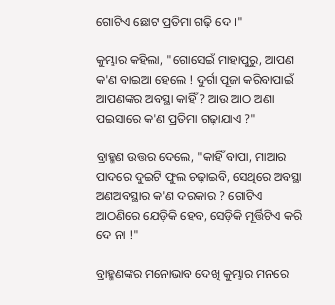ଗୋଟିଏ ଛୋଟ ପ୍ରତିମା ଗଢ଼ି ଦେ ।"

କୁମ୍ଭାର କହିଲା, "ଗୋସେଇଁ ମାହାପୁରୁ, ଆପଣ କ'ଣ ବାଇଆ ହେଲେ ! ଦୁର୍ଗା ପୂଜା କରିବାପାଇଁ ଆପଣଙ୍କର ଅବସ୍ଥା କାହିଁ ? ଆଉ ଆଠ ଅଣା ପଇସାରେ କ'ଣ ପ୍ରତିମା ଗଢ଼ାଯାଏ ?"

ବ୍ରାହ୍ମଣ ଉତ୍ତର ଦେଲେ, "କାହିଁ ବାପା, ମାଆର ପାଦରେ ଦୁଇଟି ଫୁଲ ଚଢ଼ାଇବି, ସେଥିରେ ଅବସ୍ଥା ଅଣଅବସ୍ଥାର କ'ଣ ଦରକାର ? ଗୋଟିଏ ଆଠଣିରେ ଯେଡ଼ିକି ହେବ, ସେଡ଼ିକି ମୂର୍ତ୍ତିଟିଏ କରି ଦେ ନା !"

ବ୍ରାହ୍ମଣଙ୍କର ମନୋଭାବ ଦେଖି କୁମ୍ଭାର ମନରେ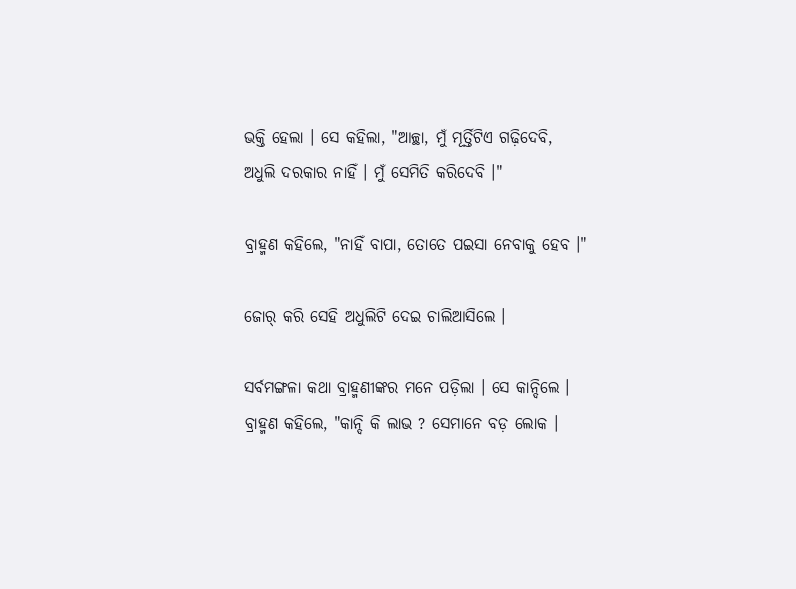ଭକ୍ତି ହେଲା । ସେ କହିଲା, "ଆଚ୍ଛା, ମୁଁ ମୂର୍ତ୍ତିଟିଏ ଗଢ଼ିଦେବି, ଅଧୁଲି ଦରକାର ନାହିଁ । ମୁଁ ସେମିତି କରିଦେବି ।"

ବ୍ରାହ୍ମଣ କହିଲେ, "ନାହିଁ ବାପା, ତୋତେ ପଇସା ନେବାକୁ ହେବ ।"

ଜୋର୍ କରି ସେହି ଅଧୁଲିଟି ଦେଇ ଚାଲିଆସିଲେ ।

ସର୍ବମଙ୍ଗଳା କଥା ବ୍ରାହ୍ମଣୀଙ୍କର ମନେ ପଡ଼ିଲା । ସେ କାନ୍ଦିଲେ । ବ୍ରାହ୍ମଣ କହିଲେ, "କାନ୍ଦି କି ଲାଭ ? ସେମାନେ ବଡ଼ ଲୋକ ।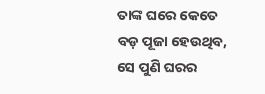ତାଙ୍କ ଘରେ କେତେ ବଡ଼ ପୂଜା ହେଉଥିବ, ସେ ପୁଣି ଘରର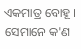ଏକମାତ୍ର ବୋହୂ । ସେମାନେ କ'ଣ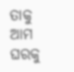ତାକୁ ଆମ ଘରକୁ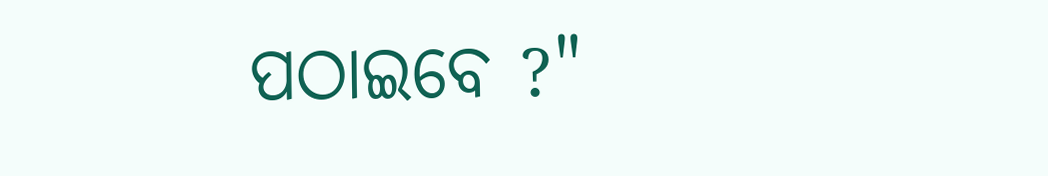ପଠାଇବେ ?"